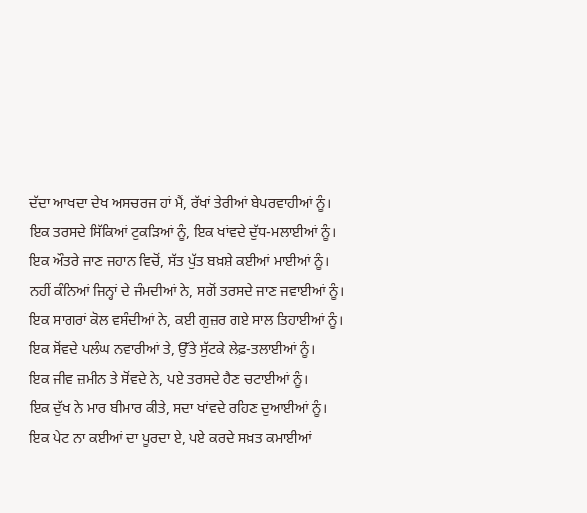ਦੱਦਾ ਆਖਦਾ ਦੇਖ ਅਸਚਰਜ ਹਾਂ ਮੈਂ, ਰੱਖਾਂ ਤੇਰੀਆਂ ਬੇਪਰਵਾਹੀਆਂ ਨੂੰ।
ਇਕ ਤਰਸਦੇ ਸਿੱਕਿਆਂ ਟੁਕੜਿਆਂ ਨੂੰ, ਇਕ ਖਾਂਵਦੇ ਦੁੱਧ-ਮਲਾਈਆਂ ਨੂੰ।
ਇਕ ਔਤਰੇ ਜਾਣ ਜਹਾਨ ਵਿਚੋਂ, ਸੱਤ ਪੁੱਤ ਬਖ਼ਸ਼ੇ ਕਈਆਂ ਮਾਈਆਂ ਨੂੰ।
ਨਹੀਂ ਕੰਨਿਆਂ ਜਿਨ੍ਹਾਂ ਦੇ ਜੰਮਦੀਆਂ ਨੇ, ਸਗੋਂ ਤਰਸਦੇ ਜਾਣ ਜਵਾਈਆਂ ਨੂੰ।
ਇਕ ਸਾਗਰਾਂ ਕੋਲ ਵਸੰਦੀਆਂ ਨੇ, ਕਈ ਗੁਜ਼ਰ ਗਏ ਸਾਲ ਤਿਹਾਈਆਂ ਨੂੰ।
ਇਕ ਸੋਂਵਦੇ ਪਲੰਘ ਨਵਾਰੀਆਂ ਤੇ, ਉੱਤੇ ਸੁੱਟਕੇ ਲੇਫ਼-ਤਲਾਈਆਂ ਨੂੰ।
ਇਕ ਜੀਵ ਜ਼ਮੀਨ ਤੇ ਸੋਂਵਦੇ ਨੇ, ਪਏ ਤਰਸਦੇ ਹੈਣ ਚਟਾਈਆਂ ਨੂੰ।
ਇਕ ਦੁੱਖ ਨੇ ਮਾਰ ਬੀਮਾਰ ਕੀਤੇ, ਸਦਾ ਖਾਂਵਦੇ ਰਹਿਣ ਦੁਆਈਆਂ ਨੂੰ।
ਇਕ ਪੇਟ ਨਾ ਕਈਆਂ ਦਾ ਪੂਰਦਾ ਏ, ਪਏ ਕਰਦੇ ਸਖ਼ਤ ਕਮਾਈਆਂ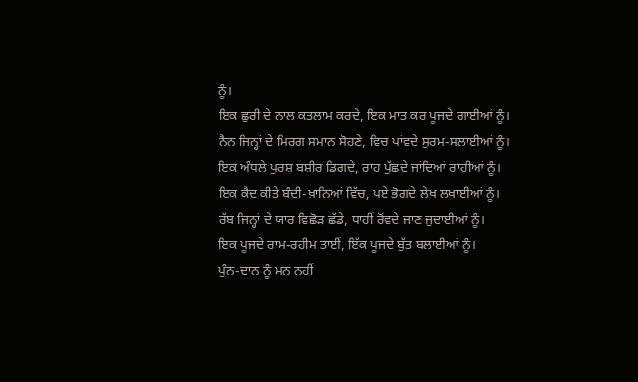ਨੂੰ।
ਇਕ ਛੁਰੀ ਦੇ ਨਾਲ ਕਤਲਾਮ ਕਰਦੇ, ਇਕ ਮਾਤ ਕਰ ਪੂਜਦੇ ਗਾਈਆਂ ਨੂੰ।
ਨੈਨ ਜਿਨ੍ਹਾਂ ਦੇ ਮਿਰਗ ਸਮਾਨ ਸੋਹਣੇ, ਵਿਚ ਪਾਂਵਦੇ ਸੁਰਮ-ਸਲਾਈਆਂ ਨੂੰ।
ਇਕ ਅੰਧਲੇ ਪੁਰਸ਼ ਬਸ਼ੀਰ ਡਿਗਦੇ, ਰਾਹ ਪੁੱਛਦੇ ਜਾਂਦਿਆਂ ਰਾਹੀਆਂ ਨੂੰ।
ਇਕ ਕੈਦ ਕੀਤੇ ਬੰਦੀ-ਖ਼ਾਨਿਆਂ ਵਿੱਚ, ਪਏ ਭੋਗਦੇ ਲੇਖ ਲਖਾਈਆਂ ਨੂੰ।
ਰੱਬ ਜਿਨ੍ਹਾਂ ਦੇ ਯਾਰ ਵਿਛੋੜ ਛੱਡੇ, ਧਾਹੀਂ ਰੋਂਵਦੇ ਜਾਣ ਜੁਦਾਈਆਂ ਨੂੰ।
ਇਕ ਪੂਜਦੇ ਰਾਮ-ਰਹੀਮ ਤਾਈਂ, ਇੱਕ ਪੂਜਦੇ ਬੁੱਤ ਬਲਾਈਆਂ ਨੂੰ।
ਪੁੰਨ-ਦਾਨ ਨੂੰ ਮਨ ਨਹੀਂ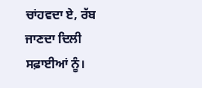ਚਾਂਹਵਦਾ ਏ, ਰੱਬ ਜਾਣਦਾ ਦਿਲੀ ਸਫ਼ਾਈਆਂ ਨੂੰ।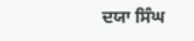ਦਯਾ ਸਿੰਘ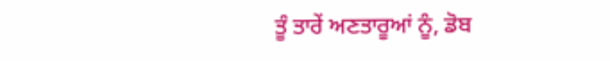ਤੂੰ ਤਾਰੇਂ ਅਣਤਾਰੂਆਂ ਨੂੰ, ਡੋਬ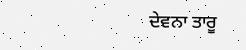ਦੇਵਨਾ ਤਾਰੂ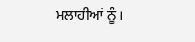ਮਲਾਹੀਆਂ ਨੂੰ।